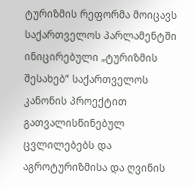ტურიზმის რეფორმა მოიცავს საქართველოს პარლამენტში ინიცირებული „ტურიზმის შესახებ“ საქართველოს კანონის პროექტით გათვალისწინებულ ცვლილებებს და აგროტურიზმისა და ღვინის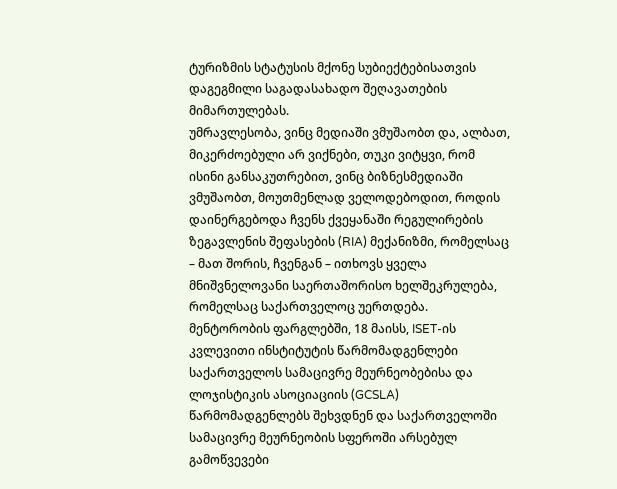ტურიზმის სტატუსის მქონე სუბიექტებისათვის დაგეგმილი საგადასახადო შეღავათების მიმართულებას.
უმრავლესობა, ვინც მედიაში ვმუშაობთ და, ალბათ, მიკერძოებული არ ვიქნები, თუკი ვიტყვი, რომ ისინი განსაკუთრებით, ვინც ბიზნესმედიაში ვმუშაობთ, მოუთმენლად ველოდებოდით, როდის დაინერგებოდა ჩვენს ქვეყანაში რეგულირების ზეგავლენის შეფასების (RIA) მექანიზმი, რომელსაც – მათ შორის, ჩვენგან – ითხოვს ყველა მნიშვნელოვანი საერთაშორისო ხელშეკრულება, რომელსაც საქართველოც უერთდება.
მენტორობის ფარგლებში, 18 მაისს, ISET-ის კვლევითი ინსტიტუტის წარმომადგენლები საქართველოს სამაცივრე მეურნეობებისა და ლოჯისტიკის ასოციაციის (GCSLA) წარმომადგენლებს შეხვდნენ და საქართველოში სამაცივრე მეურნეობის სფეროში არსებულ გამოწვევები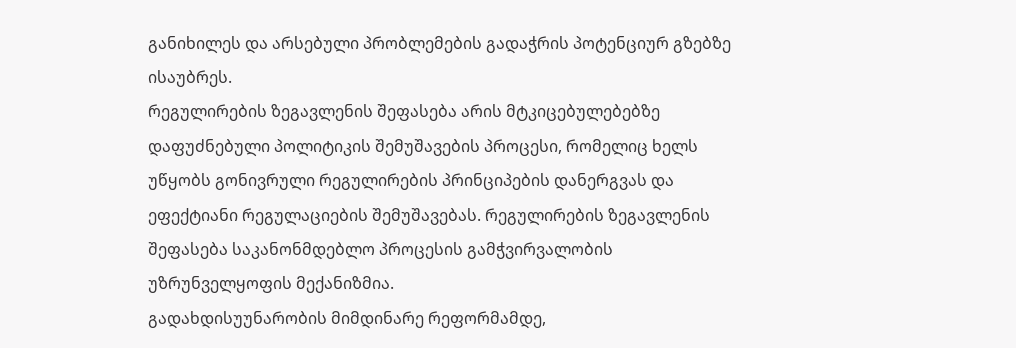განიხილეს და არსებული პრობლემების გადაჭრის პოტენციურ გზებზე ისაუბრეს.
რეგულირების ზეგავლენის შეფასება არის მტკიცებულებებზე დაფუძნებული პოლიტიკის შემუშავების პროცესი, რომელიც ხელს უწყობს გონივრული რეგულირების პრინციპების დანერგვას და ეფექტიანი რეგულაციების შემუშავებას. რეგულირების ზეგავლენის შეფასება საკანონმდებლო პროცესის გამჭვირვალობის უზრუნველყოფის მექანიზმია.
გადახდისუუნარობის მიმდინარე რეფორმამდე,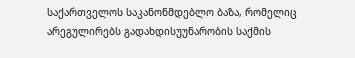საქართველოს საკანონმდებლო ბაზა, რომელიც არეგულირებს გადახდისუუნარობის საქმის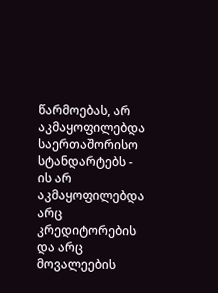წარმოებას, არ აკმაყოფილებდა საერთაშორისო სტანდარტებს - ის არ აკმაყოფილებდა არც კრედიტორების და არც მოვალეების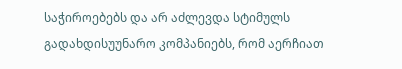საჭიროებებს და არ აძლევდა სტიმულს გადახდისუუნარო კომპანიებს, რომ აერჩიათ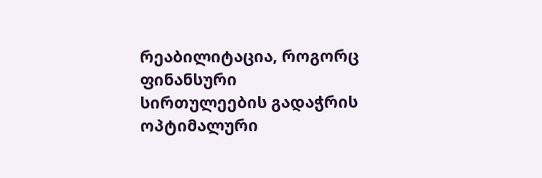რეაბილიტაცია, როგორც ფინანსური სირთულეების გადაჭრის ოპტიმალური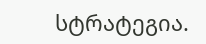სტრატეგია.